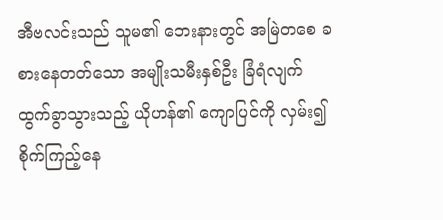အီဗလင်းသည် သူမ၏ ဘေးနားတွင် အမြဲတစေ ခစားနေတတ်သော အမျိုးသမီးနှစ်ဦး ခြံရံလျက် ထွက်ခွာသွားသည့် ယိုဟန်၏ ကျောပြင်ကို လှမ်း၍ စိုက်ကြည့်နေ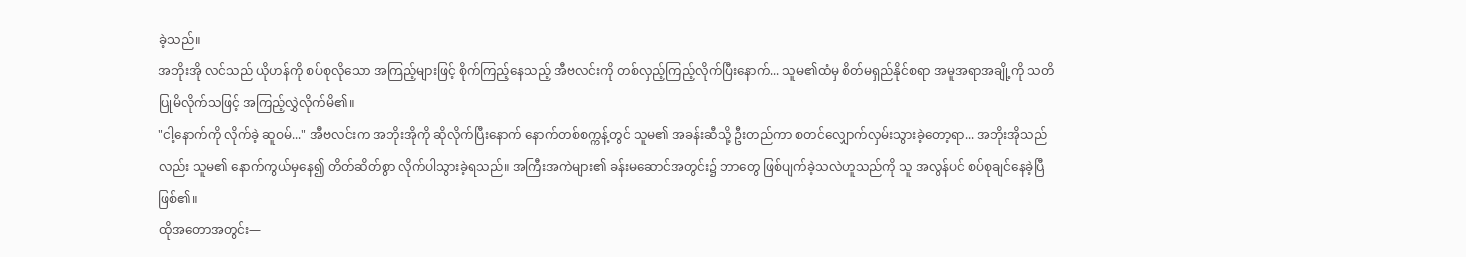ခဲ့သည်။
အဘိုးအို လင်သည် ယိုဟန်ကို စပ်စုလိုသော အကြည့်များဖြင့် စိုက်ကြည့်နေသည့် အီဗလင်းကို တစ်လှည့်ကြည့်လိုက်ပြီးနောက်... သူမ၏ထံမှ စိတ်မရှည်နိုင်စရာ အမူအရာအချို့ကို သတိပြုမိလိုက်သဖြင့် အကြည့်လွှဲလိုက်မိ၏။
"ငါ့နောက်ကို လိုက်ခဲ့ ဆူဝမ်..." အီဗလင်းက အဘိုးအိုကို ဆိုလိုက်ပြီးနောက် နောက်တစ်စက္ကန့်တွင် သူမ၏ အခန်းဆီသို့ ဦးတည်ကာ စတင်လျှောက်လှမ်းသွားခဲ့တော့ရာ... အဘိုးအိုသည်လည်း သူမ၏ နောက်ကွယ်မှနေ၍ တိတ်ဆိတ်စွာ လိုက်ပါသွားခဲ့ရသည်။ အကြီးအကဲများ၏ ခန်းမဆောင်အတွင်း၌ ဘာတွေ ဖြစ်ပျက်ခဲ့သလဲဟူသည်ကို သူ အလွန်ပင် စပ်စုချင်နေခဲ့ပြီ ဖြစ်၏။
ထိုအတောအတွင်း—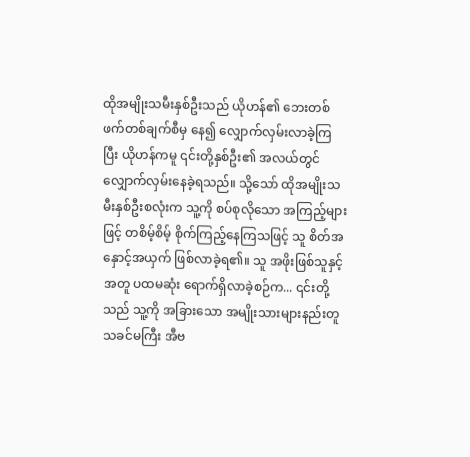ထိုအမျိုးသမီးနှစ်ဦးသည် ယိုဟန်၏ ဘေးတစ်ဖက်တစ်ချက်စီမှ နေ၍ လျှောက်လှမ်းလာခဲ့ကြပြီး ယိုဟန်ကမူ ၎င်းတို့နှစ်ဦး၏ အလယ်တွင် လျှောက်လှမ်းနေခဲ့ရသည်။ သို့သော် ထိုအမျိုးသမီးနှစ်ဦးစလုံးက သူ့ကို စပ်စုလိုသော အကြည့်များဖြင့် တစိမ့်စိမ့် စိုက်ကြည့်နေကြသဖြင့် သူ စိတ်အနှောင့်အယှက် ဖြစ်လာခဲ့ရ၏။ သူ အဖိုးဖြစ်သူနှင့်အတူ ပထမဆုံး ရောက်ရှိလာခဲ့စဉ်က... ၎င်းတို့သည် သူ့ကို အခြားသော အမျိုးသားများနည်းတူ သခင်မကြီး အီဗ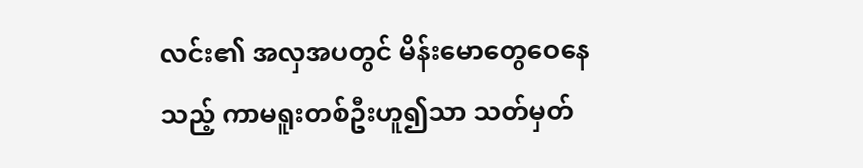လင်း၏ အလှအပတွင် မိန်းမောတွေဝေနေသည့် ကာမရူးတစ်ဦးဟူ၍သာ သတ်မှတ်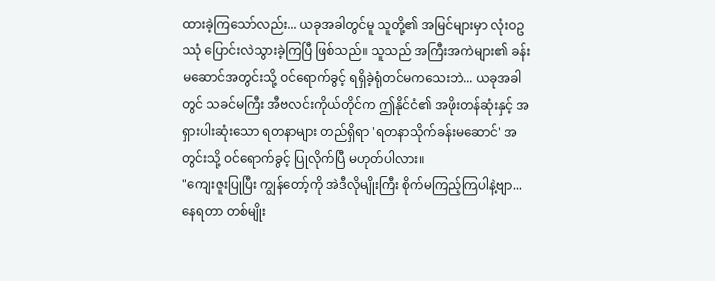ထားခဲ့ကြသော်လည်း... ယခုအခါတွင်မူ သူတို့၏ အမြင်များမှာ လုံးဝဥဿုံ ပြောင်းလဲသွားခဲ့ကြပြီ ဖြစ်သည်။ သူသည် အကြီးအကဲများ၏ ခန်းမဆောင်အတွင်းသို့ ဝင်ရောက်ခွင့် ရရှိခဲ့ရုံတင်မကသေးဘဲ... ယခုအခါတွင် သခင်မကြီး အီဗလင်းကိုယ်တိုင်က ဤနိုင်ငံ၏ အဖိုးတန်ဆုံးနှင့် အရှားပါးဆုံးသော ရတနာများ တည်ရှိရာ 'ရတနာသိုက်ခန်းမဆောင်' အတွင်းသို့ ဝင်ရောက်ခွင့် ပြုလိုက်ပြီ မဟုတ်ပါလား။
"ကျေးဇူးပြုပြီး ကျွန်တော့်ကို အဲဒီလိုမျိုးကြီး စိုက်မကြည့်ကြပါနဲ့ဗျာ... နေရတာ တစ်မျိုး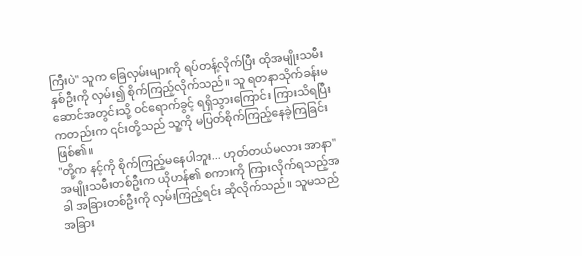ကြီးပဲ" သူက ခြေလှမ်းများကို ရပ်တန့်လိုက်ပြီး ထိုအမျိုးသမီးနှစ်ဦးကို လှမ်း၍ စိုက်ကြည့်လိုက်သည်။ သူ ရတနာသိုက်ခန်းမဆောင်အတွင်းသို့ ဝင်ရောက်ခွင့် ရရှိသွားကြောင်း ကြားသိရပြီးကတည်းက ၎င်းတို့သည် သူ့ကို မပြတ်စိုက်ကြည့်နေခဲ့ကြခြင်း ဖြစ်၏။
"တို့က နင့်ကို စိုက်ကြည့်မနေပါဘူး... ဟုတ်တယ်မလား အာနာ" အမျိုးသမီးတစ်ဦးက ယိုဟန်၏ စကားကို ကြားလိုက်ရသည့်အခါ အခြားတစ်ဦးကို လှမ်းကြည့်ရင်း ဆိုလိုက်သည်။ သူမသည် အခြား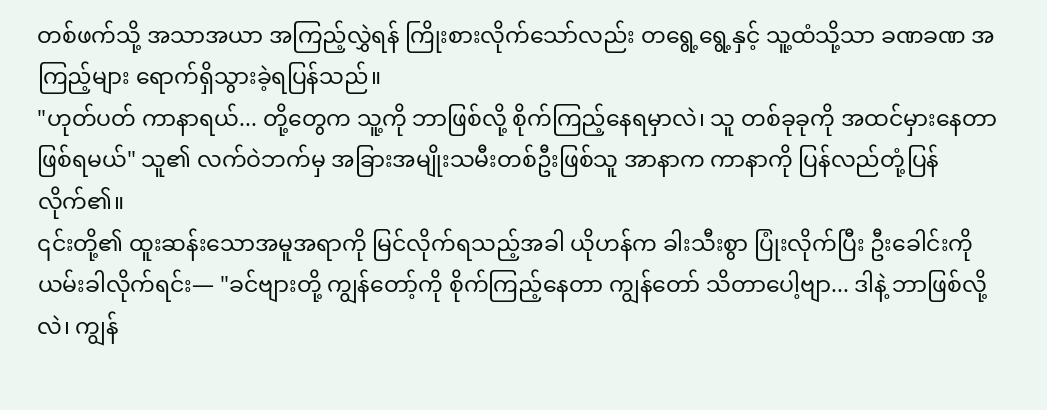တစ်ဖက်သို့ အသာအယာ အကြည့်လွှဲရန် ကြိုးစားလိုက်သော်လည်း တရွေ့ရွေ့နှင့် သူ့ထံသို့သာ ခဏခဏ အကြည့်များ ရောက်ရှိသွားခဲ့ရပြန်သည်။
"ဟုတ်ပတ် ကာနာရယ်... တို့တွေက သူ့ကို ဘာဖြစ်လို့ စိုက်ကြည့်နေရမှာလဲ၊ သူ တစ်ခုခုကို အထင်မှားနေတာ ဖြစ်ရမယ်" သူ၏ လက်ဝဲဘက်မှ အခြားအမျိုးသမီးတစ်ဦးဖြစ်သူ အာနာက ကာနာကို ပြန်လည်တုံ့ပြန်လိုက်၏။
၎င်းတို့၏ ထူးဆန်းသောအမူအရာကို မြင်လိုက်ရသည့်အခါ ယိုဟန်က ခါးသီးစွာ ပြုံးလိုက်ပြီး ဦးခေါင်းကို ယမ်းခါလိုက်ရင်း— "ခင်ဗျားတို့ ကျွန်တော့်ကို စိုက်ကြည့်နေတာ ကျွန်တော် သိတာပေါ့ဗျာ... ဒါနဲ့ ဘာဖြစ်လို့လဲ၊ ကျွန်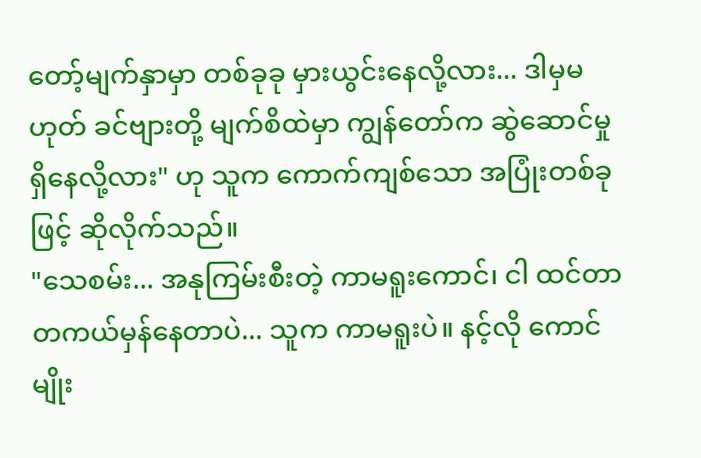တော့်မျက်နှာမှာ တစ်ခုခု မှားယွင်းနေလို့လား... ဒါမှမဟုတ် ခင်ဗျားတို့ မျက်စိထဲမှာ ကျွန်တော်က ဆွဲဆောင်မှုရှိနေလို့လား" ဟု သူက ကောက်ကျစ်သော အပြုံးတစ်ခုဖြင့် ဆိုလိုက်သည်။
"သေစမ်း... အနုကြမ်းစီးတဲ့ ကာမရူးကောင်၊ ငါ ထင်တာ တကယ်မှန်နေတာပဲ... သူက ကာမရူးပဲ။ နင့်လို ကောင်မျိုး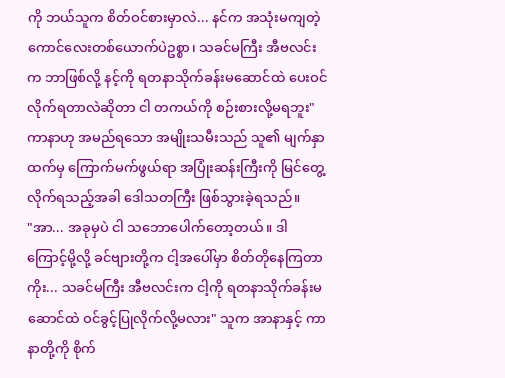ကို ဘယ်သူက စိတ်ဝင်စားမှာလဲ... နင်က အသုံးမကျတဲ့ ကောင်လေးတစ်ယောက်ပဲဥစ္စာ၊ သခင်မကြီး အီဗလင်းက ဘာဖြစ်လို့ နင့်ကို ရတနာသိုက်ခန်းမဆောင်ထဲ ပေးဝင်လိုက်ရတာလဲဆိုတာ ငါ တကယ်ကို စဉ်းစားလို့မရဘူး" ကာနာဟု အမည်ရသော အမျိုးသမီးသည် သူ၏ မျက်နှာထက်မှ ကြောက်မက်ဖွယ်ရာ အပြုံးဆန်းကြီးကို မြင်တွေ့လိုက်ရသည့်အခါ ဒေါသတကြီး ဖြစ်သွားခဲ့ရသည်။
"အာ... အခုမှပဲ ငါ သဘောပေါက်တော့တယ်။ ဒါကြောင့်မို့လို့ ခင်ဗျားတို့က ငါ့အပေါ်မှာ စိတ်တိုနေကြတာကိုး... သခင်မကြီး အီဗလင်းက ငါ့ကို ရတနာသိုက်ခန်းမဆောင်ထဲ ဝင်ခွင့်ပြုလိုက်လို့မလား" သူက အာနာနှင့် ကာနာတို့ကို စိုက်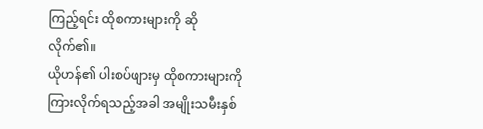ကြည့်ရင်း ထိုစကားများကို ဆိုလိုက်၏။
ယိုဟန်၏ ပါးစပ်ဖျားမှ ထိုစကားများကို ကြားလိုက်ရသည့်အခါ အမျိုးသမီးနှစ်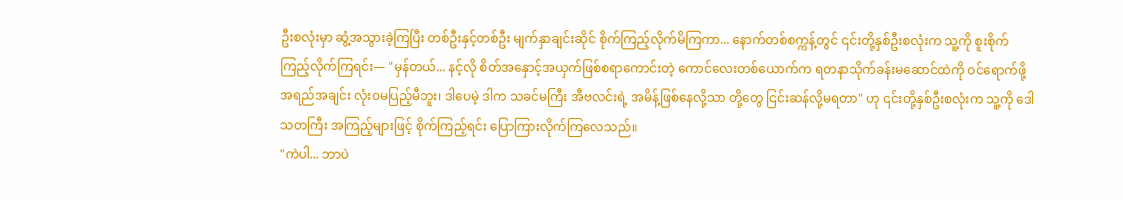ဦးစလုံးမှာ ဆွံ့အသွားခဲ့ကြပြီး တစ်ဦးနှင့်တစ်ဦး မျက်နှာချင်းဆိုင် စိုက်ကြည့်လိုက်မိကြကာ... နောက်တစ်စက္ကန့်တွင် ၎င်းတို့နှစ်ဦးစလုံးက သူ့ကို စူးစိုက်ကြည့်လိုက်ကြရင်း— "မှန်တယ်... နင့်လို စိတ်အနှောင့်အယှက်ဖြစ်စရာကောင်းတဲ့ ကောင်လေးတစ်ယောက်က ရတနာသိုက်ခန်းမဆောင်ထဲကို ဝင်ရောက်ဖို့ အရည်အချင်း လုံးဝမပြည့်မီဘူး၊ ဒါပေမဲ့ ဒါက သခင်မကြီး အီဗလင်းရဲ့ အမိန့်ဖြစ်နေလို့သာ တို့တွေ ငြင်းဆန်လို့မရတာ" ဟု ၎င်းတို့နှစ်ဦးစလုံးက သူ့ကို ဒေါသတကြီး အကြည့်များဖြင့် စိုက်ကြည့်ရင်း ပြောကြားလိုက်ကြလေသည်။
"ကဲပါ... ဘာပဲ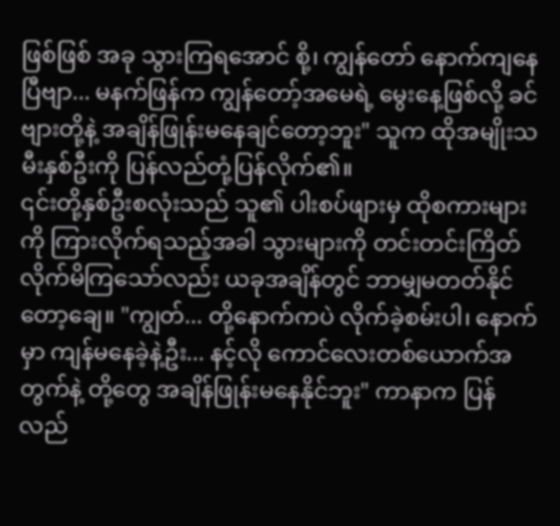ဖြစ်ဖြစ် အခု သွားကြရအောင် စို့၊ ကျွန်တော် နောက်ကျနေပြီဗျာ... မနက်ဖြန်က ကျွန်တော့်အမေရဲ့ မွေးနေ့ဖြစ်လို့ ခင်ဗျားတို့နဲ့ အချိန်ဖြုန်းမနေချင်တော့ဘူး" သူက ထိုအမျိုးသမီးနှစ်ဦးကို ပြန်လည်တုံ့ပြန်လိုက်၏။
၎င်းတို့နှစ်ဦးစလုံးသည် သူ၏ ပါးစပ်ဖျားမှ ထိုစကားများကို ကြားလိုက်ရသည့်အခါ သွားများကို တင်းတင်းကြိတ်လိုက်မိကြသော်လည်း ယခုအချိန်တွင် ဘာမျှမတတ်နိုင်တော့ချေ။ "ကျွတ်... တို့နောက်ကပဲ လိုက်ခဲ့စမ်းပါ၊ နောက်မှာ ကျန်မနေခဲ့နဲ့ဦး... နင့်လို ကောင်လေးတစ်ယောက်အတွက်နဲ့ တို့တွေ အချိန်ဖြုန်းမနေနိုင်ဘူး" ကာနာက ပြန်လည်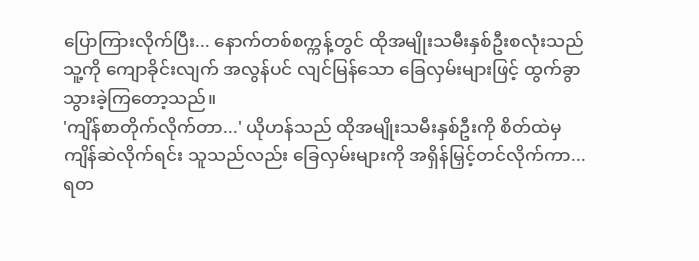ပြောကြားလိုက်ပြီး... နောက်တစ်စက္ကန့်တွင် ထိုအမျိုးသမီးနှစ်ဦးစလုံးသည် သူ့ကို ကျောခိုင်းလျက် အလွန်ပင် လျင်မြန်သော ခြေလှမ်းများဖြင့် ထွက်ခွာသွားခဲ့ကြတော့သည်။
'ကျိန်စာတိုက်လိုက်တာ...' ယိုဟန်သည် ထိုအမျိုးသမီးနှစ်ဦးကို စိတ်ထဲမှ ကျိန်ဆဲလိုက်ရင်း သူသည်လည်း ခြေလှမ်းများကို အရှိန်မြှင့်တင်လိုက်ကာ... ရတ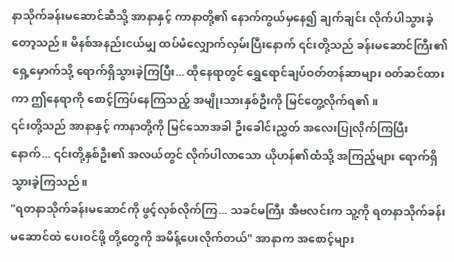နာသိုက်ခန်းမဆောင်ဆီသို့ အာနာနှင့် ကာနာတို့၏ နောက်ကွယ်မှနေ၍ ချက်ချင်း လိုက်ပါသွားခဲ့တော့သည်။ မိနစ်အနည်းငယ်မျှ ထပ်မံလျှောက်လှမ်းပြီးနောက် ၎င်းတို့သည် ခန်းမဆောင်ကြီး၏ ရှေ့မှောက်သို့ ရောက်ရှိသွားခဲ့ကြပြီး... ထိုနေရာတွင် ရွှေရောင်ချပ်ဝတ်တန်ဆာများ ဝတ်ဆင်ထားကာ ဤနေရာကို စောင့်ကြပ်နေကြသည့် အမျိုးသားနှစ်ဦးကို မြင်တွေ့လိုက်ရ၏။
၎င်းတို့သည် အာနာနှင့် ကာနာတို့ကို မြင်သောအခါ ဦးခေါင်းညွှတ် အလေးပြုလိုက်ကြပြီးနောက်... ၎င်းတို့နှစ်ဦး၏ အလယ်တွင် လိုက်ပါလာသော ယိုဟန်၏ထံသို့ အကြည့်များ ရောက်ရှိသွားခဲ့ကြသည်။
"ရတနာသိုက်ခန်းမဆောင်ကို ဖွင့်လှစ်လိုက်ကြ... သခင်မကြီး အီဗလင်းက သူ့ကို ရတနာသိုက်ခန်းမဆောင်ထဲ ပေးဝင်ဖို့ တို့တွေကို အမိန့်ပေးလိုက်တယ်" အာနာက အစောင့်များ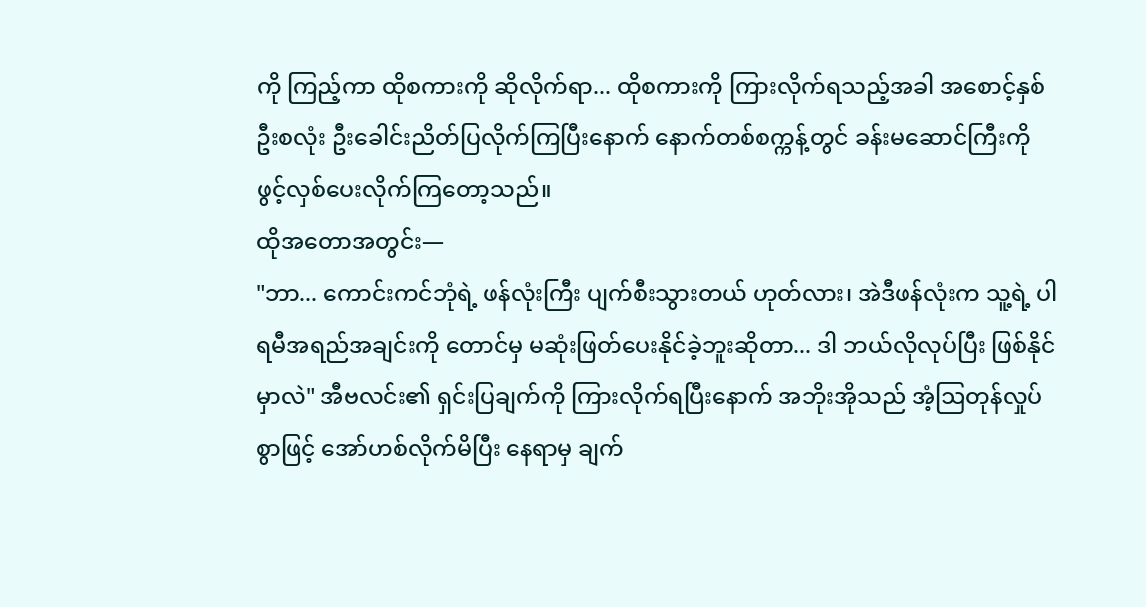ကို ကြည့်ကာ ထိုစကားကို ဆိုလိုက်ရာ... ထိုစကားကို ကြားလိုက်ရသည့်အခါ အစောင့်နှစ်ဦးစလုံး ဦးခေါင်းညိတ်ပြလိုက်ကြပြီးနောက် နောက်တစ်စက္ကန့်တွင် ခန်းမဆောင်ကြီးကို ဖွင့်လှစ်ပေးလိုက်ကြတော့သည်။
ထိုအတောအတွင်း—
"ဘာ... ကောင်းကင်ဘုံရဲ့ ဖန်လုံးကြီး ပျက်စီးသွားတယ် ဟုတ်လား၊ အဲဒီဖန်လုံးက သူ့ရဲ့ ပါရမီအရည်အချင်းကို တောင်မှ မဆုံးဖြတ်ပေးနိုင်ခဲ့ဘူးဆိုတာ... ဒါ ဘယ်လိုလုပ်ပြီး ဖြစ်နိုင်မှာလဲ" အီဗလင်း၏ ရှင်းပြချက်ကို ကြားလိုက်ရပြီးနောက် အဘိုးအိုသည် အံ့ဩတုန်လှုပ်စွာဖြင့် အော်ဟစ်လိုက်မိပြီး နေရာမှ ချက်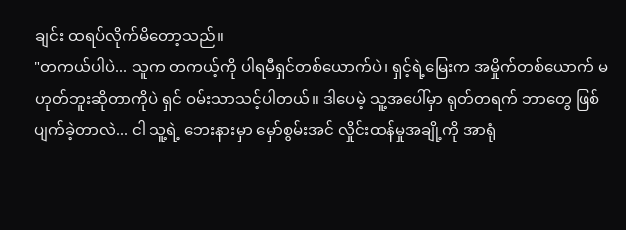ချင်း ထရပ်လိုက်မိတော့သည်။
"တကယ်ပါပဲ... သူက တကယ့်ကို ပါရမီရှင်တစ်ယောက်ပဲ၊ ရှင့်ရဲ့မြေးက အမှိုက်တစ်ယောက် မဟုတ်ဘူးဆိုတာကိုပဲ ရှင် ဝမ်းသာသင့်ပါတယ်။ ဒါပေမဲ့ သူ့အပေါ်မှာ ရုတ်တရက် ဘာတွေ ဖြစ်ပျက်ခဲ့တာလဲ... ငါ သူ့ရဲ့ ဘေးနားမှာ မှော်စွမ်းအင် လှိုင်းထန်မှုအချို့ကို အာရုံ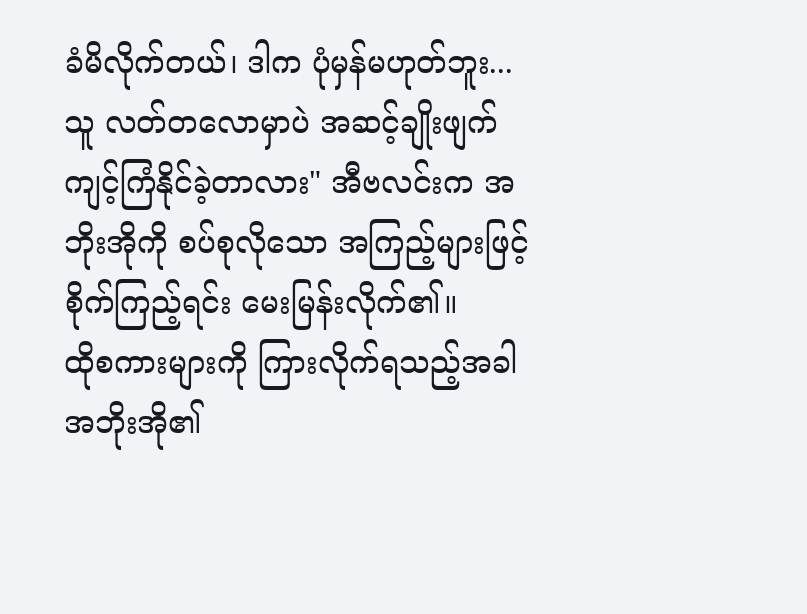ခံမိလိုက်တယ်၊ ဒါက ပုံမှန်မဟုတ်ဘူး... သူ လတ်တလောမှာပဲ အဆင့်ချိုးဖျက် ကျင့်ကြံနိုင်ခဲ့တာလား" အီဗလင်းက အဘိုးအိုကို စပ်စုလိုသော အကြည့်များဖြင့် စိုက်ကြည့်ရင်း မေးမြန်းလိုက်၏။
ထိုစကားများကို ကြားလိုက်ရသည့်အခါ အဘိုးအို၏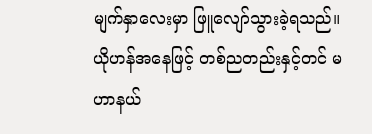မျက်နှာလေးမှာ ဖြူလျော်သွားခဲ့ရသည်။ ယိုဟန်အနေဖြင့် တစ်ညတည်းနှင့်တင် မဟာနယ်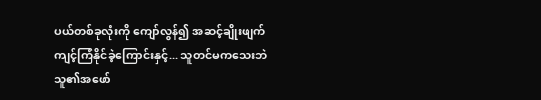ပယ်တစ်ခုလုံးကို ကျော်လွန်၍ အဆင့်ချိုးဖျက် ကျင့်ကြံနိုင်ခဲ့ကြောင်းနှင့်... သူတင်မကသေးဘဲ သူ၏အဖော်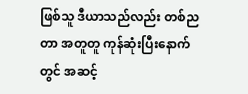ဖြစ်သူ ဒီယာသည်လည်း တစ်ညတာ အတူတူ ကုန်ဆုံးပြီးနောက်တွင် အဆင့်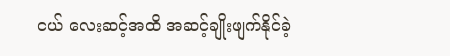ငယ် လေးဆင့်အထိ အဆင့်ချိုးဖျက်နိုင်ခဲ့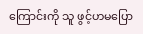ကြောင်းကို သူ ဖွင့်ဟမပြော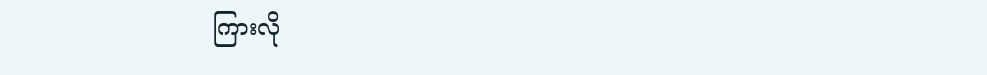ကြားလို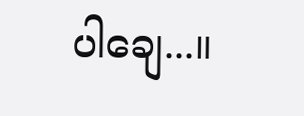ပါချေ...။